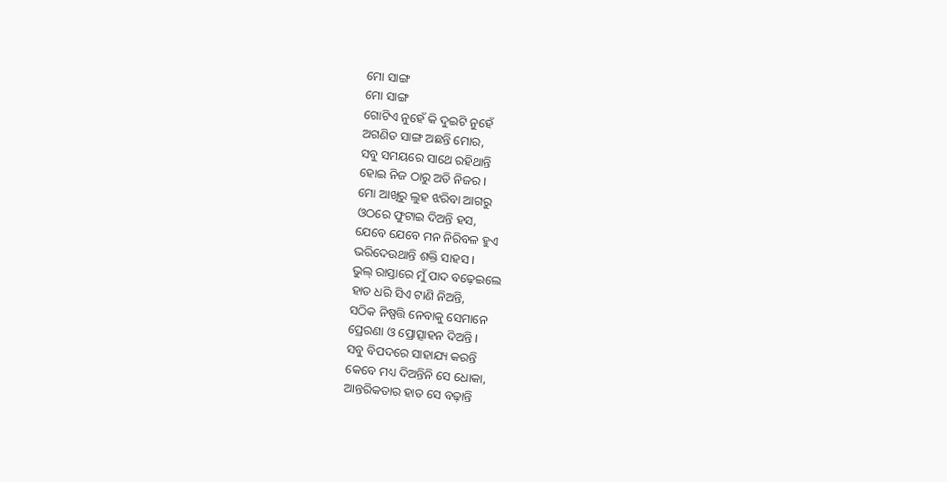ମୋ ସାଙ୍ଗ
ମୋ ସାଙ୍ଗ
ଗୋଟିଏ ନୁହେଁ କି ଦୁଇଟି ନୁହେଁ
ଅଗଣିତ ସାଙ୍ଗ ଅଛନ୍ତି ମୋର,
ସବୁ ସମୟରେ ସାଥେ ରହିଥାନ୍ତି
ହୋଇ ନିଜ ଠାରୁ ଅତି ନିଜର ।
ମୋ ଆଖିରୁ ଲୁହ ଝରିବା ଆଗରୁ
ଓଠରେ ଫୁଟାଇ ଦିଅନ୍ତି ହସ,
ଯେବେ ଯେବେ ମନ ନିରିବଳ ହୁଏ
ଭରିଦେଉଥାନ୍ତି ଶକ୍ତି ସାହସ ।
ଭୁଲ୍ ରାସ୍ତାରେ ମୁଁ ପାଦ ବଢ଼େଇଲେ
ହାତ ଧରି ସିଏ ଟାଣି ନିଅନ୍ତି,
ସଠିକ ନିଷ୍ପତ୍ତି ନେବାକୁ ସେମାନେ
ପ୍ରେରଣା ଓ ପ୍ରୋତ୍ସାହନ ଦିଅନ୍ତି ।
ସବୁ ବିପଦରେ ସାହାଯ୍ୟ କରନ୍ତି
କେବେ ମଧ୍ୟ ଦିଅନ୍ତିନି ସେ ଧୋକା,
ଆନ୍ତରିକତାର ହାତ ସେ ବଢ଼ାନ୍ତି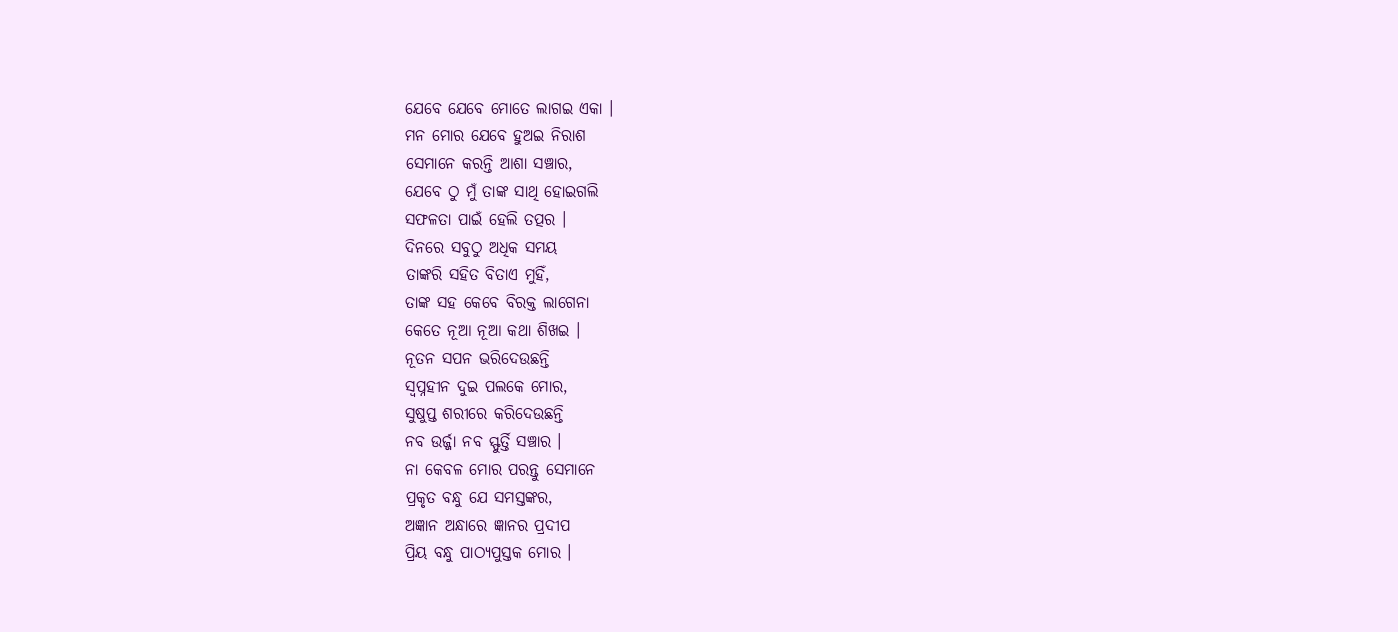ଯେବେ ଯେବେ ମୋତେ ଲାଗଇ ଏକା ।
ମନ ମୋର ଯେବେ ହୁଅଇ ନିରାଶ
ସେମାନେ କରନ୍ତି ଆଶା ସଞ୍ଚାର,
ଯେବେ ଠୁ ମୁଁ ତାଙ୍କ ସାଥି ହୋଇଗଲି
ସଫଳତା ପାଇଁ ହେଲି ତତ୍ପର ।
ଦିନରେ ସବୁଠୁ ଅଧିକ ସମୟ
ତାଙ୍କରି ସହିତ ବିତାଏ ମୁହିଁ,
ତାଙ୍କ ସହ କେବେ ବିରକ୍ତ ଲାଗେନା
କେତେ ନୂଆ ନୂଆ କଥା ଶିଖଇ ।
ନୂତନ ସପନ ଭରିଦେଉଛନ୍ତି
ସ୍ବପ୍ନହୀନ ଦୁଇ ପଲକେ ମୋର,
ସୁଷୁପ୍ତ ଶରୀରେ କରିଦେଉଛନ୍ତି
ନବ ଉର୍ଜ୍ଜା ନବ ସ୍ଫୁର୍ତ୍ତି ସଞ୍ଚାର ।
ନା କେବଳ ମୋର ପରନ୍ତୁ ସେମାନେ
ପ୍ରକୃତ ବନ୍ଧୁ ଯେ ସମସ୍ତଙ୍କର,
ଅଜ୍ଞାନ ଅନ୍ଧାରେ ଜ୍ଞାନର ପ୍ରଦୀପ
ପ୍ରିୟ ବନ୍ଧୁ ପାଠ୍ୟପୁସ୍ତକ ମୋର ।